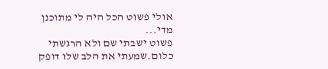אולי פשוט הכל היה לי מתוכנן מדי...
פשוט ישבתי שם ולא הרגשתי כלום.שמעתי את הלב שלו דופק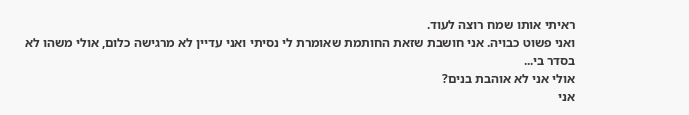ראיתי אותו שמח רוצה לעוד.
ואני פשוט כבויה. אני חושבת שזאת החותמת שאומרת לי נסיתי ואני עדיין לא מרגישה כלום, אולי משהו לא בסדר בי...
אולי אני לא אוהבת בנים?
אני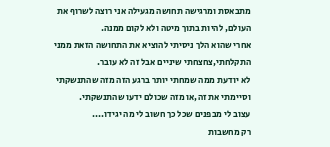מתבאסת ומרגישה תחושה מגעילה אני רוצה לשרוף את העולם, להיות בתוך מיטה ולא לקום ממנה.
אחרי שהוא הלך ניסיתי להוציא את התחושה הזאת ממני התקלחתי,צחצחתי שיניים אבל זה לא עובר.
לא יודעת ממה שמחתי יותר ברגע הזה מזה שהתנשקתי וסיימתי את זה,או מזה שכולם ידעו שהתנשקתי.
עצוב לי מבפנים שכל כך חשוב לי מה יגידו....
רק מחשבות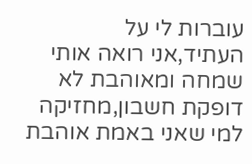עוברות לי על העתיד,אני רואה אותי שמחה ומאוהבת לא דופקת חשבון,מחזיקה למי שאני באמת אוהבת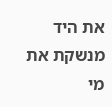את היד מנשקת את מי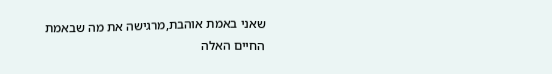שאני באמת אוהבת,מרגישה את מה שבאמת החיים האלה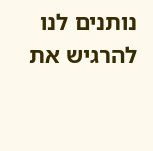נותנים לנו להרגיש את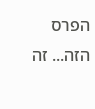הפרס הזה... זה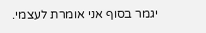יגמר בסוף אני אומרת לעצמי.